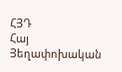ՀՅԴ
Հայ Յեղափոխական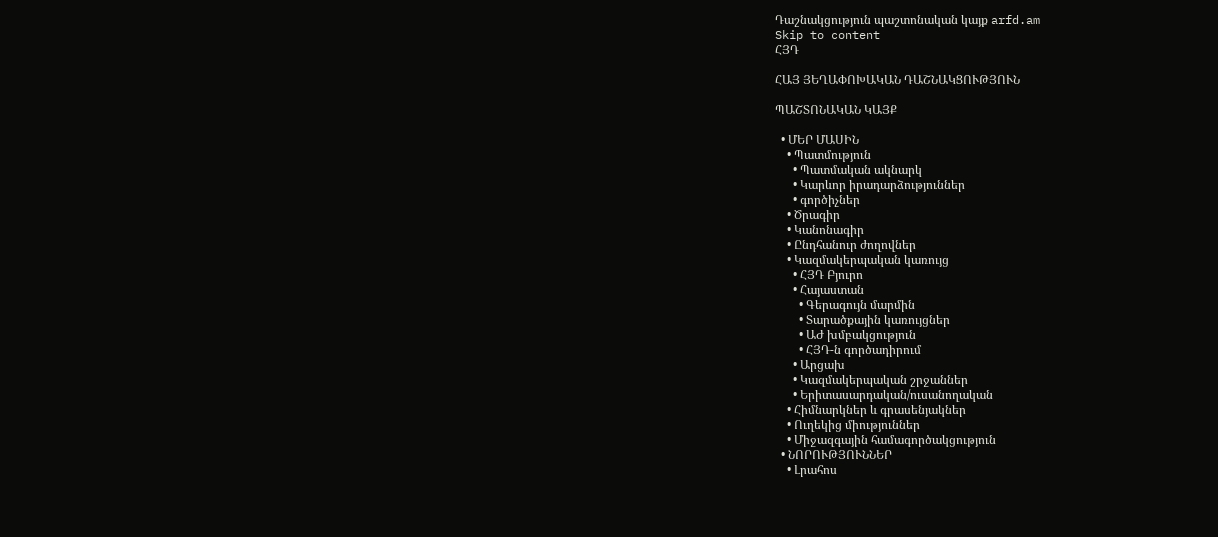Դաշնակցություն պաշտոնական կայք arfd.am
Skip to content
ՀՅԴ

ՀԱՅ ՅԵՂԱՓՈԽԱԿԱՆ ԴԱՇՆԱԿՑՈՒԹՅՈՒՆ

ՊԱՇՏՈՆԱԿԱՆ ԿԱՅՔ

  • ՄԵՐ ՄԱՍԻՆ
    • Պատմություն
      • Պատմական ակնարկ
      • Կարևոր իրադարձություններ
      • գործիչներ
    • Ծրագիր
    • Կանոնագիր
    • Ընդհանուր ժողովներ
    • Կազմակերպական կառույց
      • ՀՅԴ Բյուրո
      • Հայաստան
        • Գերագույն մարմին
        • Տարածքային կառույցներ
        • ԱԺ խմբակցություն
        • ՀՅԴ-ն գործադիրում
      • Արցախ
      • Կազմակերպական շրջաններ
      • Երիտասարդական/ուսանողական
    • Հիմնարկներ և գրասենյակներ
    • Ուղեկից միություններ
    • Միջազգային համագործակցություն
  • ՆՈՐՈՒԹՅՈՒՆՆԵՐ
    • Լրահոս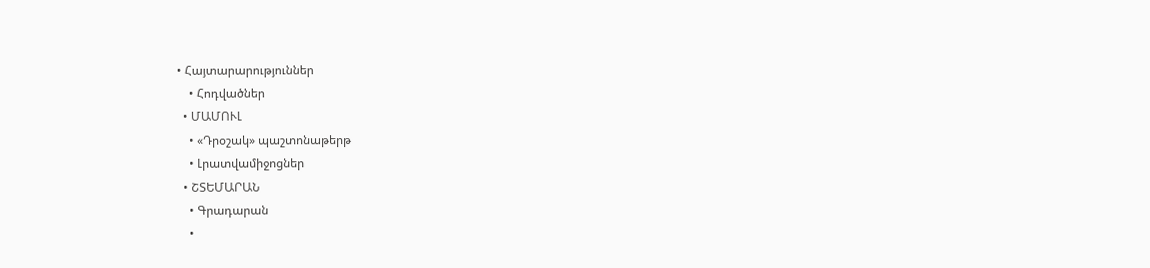• Հայտարարություններ
    • Հոդվածներ
  • ՄԱՄՈՒԼ
    • «Դրօշակ» պաշտոնաթերթ
    • Լրատվամիջոցներ
  • ՇՏԵՄԱՐԱՆ
    • Գրադարան
    •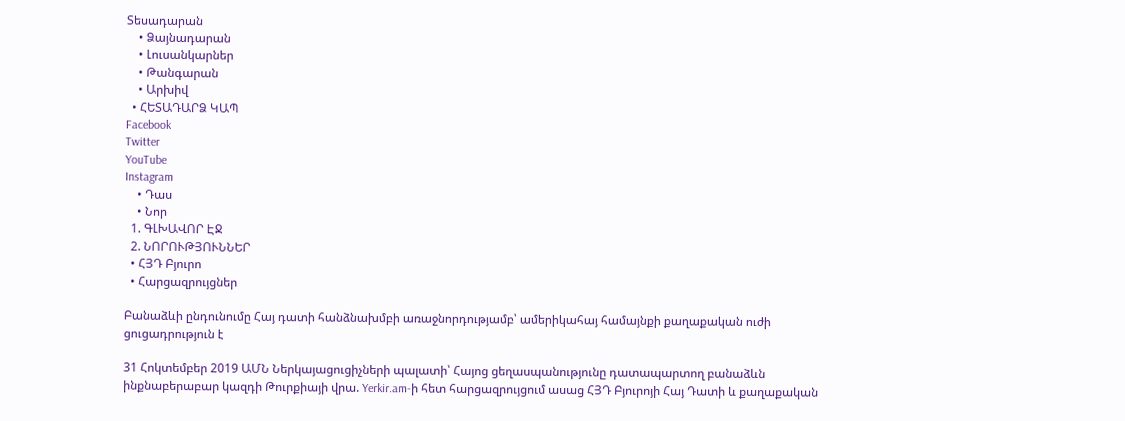Տեսադարան
    • Ձայնադարան
    • Լուսանկարներ
    • Թանգարան
    • Արխիվ
  • ՀԵՏԱԴԱՐՁ ԿԱՊ
Facebook
Twitter
YouTube
Instagram
    • Դաս
    • Նոր
  1. ԳԼԽԱՎՈՐ ԷՋ
  2. ՆՈՐՈՒԹՅՈՒՆՆԵՐ
  • ՀՅԴ Բյուրո
  • Հարցազրույցներ

Բանաձևի ընդունումը Հայ դատի հանձնախմբի առաջնորդությամբ՝ ամերիկահայ համայնքի քաղաքական ուժի ցուցադրություն է

31 Հոկտեմբեր 2019 ԱՄՆ Ներկայացուցիչների պալատի՝ Հայոց ցեղասպանությունը դատապարտող բանաձևն ինքնաբերաբար կազդի Թուրքիայի վրա. Yerkir.am-ի հետ հարցազրույցում ասաց ՀՅԴ Բյուրոյի Հայ Դատի և քաղաքական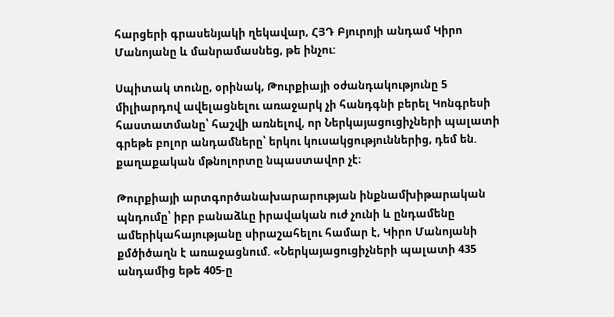հարցերի գրասենյակի ղեկավար, ՀՅԴ Բյուրոյի անդամ Կիրո Մանոյանը և մանրամասնեց, թե ինչու:

Սպիտակ տունը, օրինակ, Թուրքիայի օժանդակությունը 5 միլիարդով ավելացնելու առաջարկ չի հանդգնի բերել Կոնգրեսի հաստատմանը՝ հաշվի առնելով, որ Ներկայացուցիչների պալատի գրեթե բոլոր անդամները՝ երկու կուսակցություններից, դեմ են. քաղաքական մթնոլորտը նպաստավոր չէ։

Թուրքիայի արտգործանախարարության ինքնամխիթարական պնդումը՝ իբր բանաձևը իրավական ուժ չունի և ընդամենը ամերիկահայությանը սիրաշահելու համար է, Կիրո Մանոյանի քմծիծաղն է առաջացնում. «Ներկայացուցիչների պալատի 435 անդամից եթե 405-ը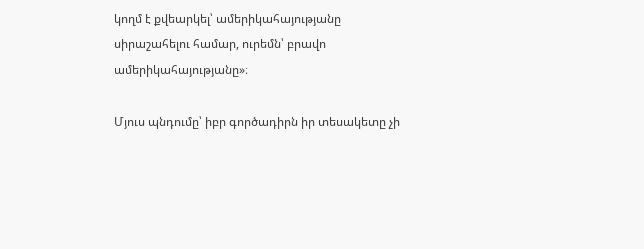կողմ է քվեարկել՝ ամերիկահայությանը սիրաշահելու համար, ուրեմն՝ բրավո ամերիկահայությանը»։

Մյուս պնդումը՝ իբր գործադիրն իր տեսակետը չի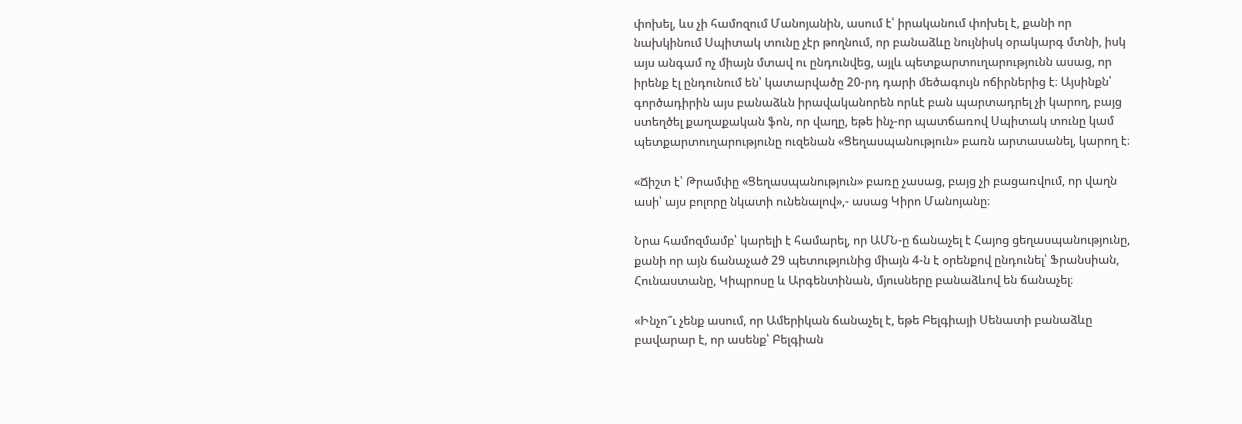փոխել, ևս չի համոզում Մանոյանին, ասում է՝ իրականում փոխել է, քանի որ նախկինում Սպիտակ տունը չէր թողնում, որ բանաձևը նույնիսկ օրակարգ մտնի, իսկ այս անգամ ոչ միայն մտավ ու ընդունվեց, այլև պետքարտուղարությունն ասաց, որ իրենք էլ ընդունում են՝ կատարվածը 20-րդ դարի մեծագույն ոճիրներից է։ Այսինքն՝ գործադիրին այս բանաձևն իրավականորեն որևէ բան պարտադրել չի կարող, բայց ստեղծել քաղաքական ֆոն, որ վաղը, եթե ինչ-որ պատճառով Սպիտակ տունը կամ պետքարտուղարությունը ուզենան «Ցեղասպանություն» բառն արտասանել, կարող է։

«Ճիշտ է՝ Թրամփը «Ցեղասպանություն» բառը չասաց, բայց չի բացառվում, որ վաղն ասի՝ այս բոլորը նկատի ունենալով»,- ասաց Կիրո Մանոյանը։

Նրա համոզմամբ՝ կարելի է համարել, որ ԱՄՆ-ը ճանաչել է Հայոց ցեղասպանությունը, քանի որ այն ճանաչած 29 պետությունից միայն 4-ն է օրենքով ընդունել՝ Ֆրանսիան, Հունաստանը, Կիպրոսը և Արգենտինան, մյուսները բանաձևով են ճանաչել։

«Ինչո՞ւ չենք ասում, որ Ամերիկան ճանաչել է, եթե Բելգիայի Սենատի բանաձևը բավարար է, որ ասենք՝ Բելգիան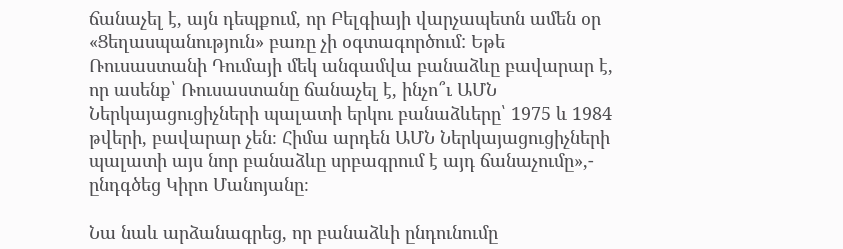ճանաչել է, այն դեպքում, որ Բելգիայի վարչապետն ամեն օր «Ցեղասպանություն» բառը չի օգտագործում: Եթե Ռուսաստանի Դումայի մեկ անգամվա բանաձևը բավարար է, որ ասենք՝ Ռուսաստանը ճանաչել է, ինչո՞ւ ԱՄՆ Ներկայացուցիչների պալատի երկու բանաձևերը՝ 1975 և 1984 թվերի, բավարար չեն։ Հիմա արդեն ԱՄՆ Ներկայացուցիչների պալատի այս նոր բանաձևը սրբագրում է այդ ճանաչումը»,- ընդգծեց Կիրո Մանոյանը։

Նա նաև արձանագրեց, որ բանաձևի ընդունումը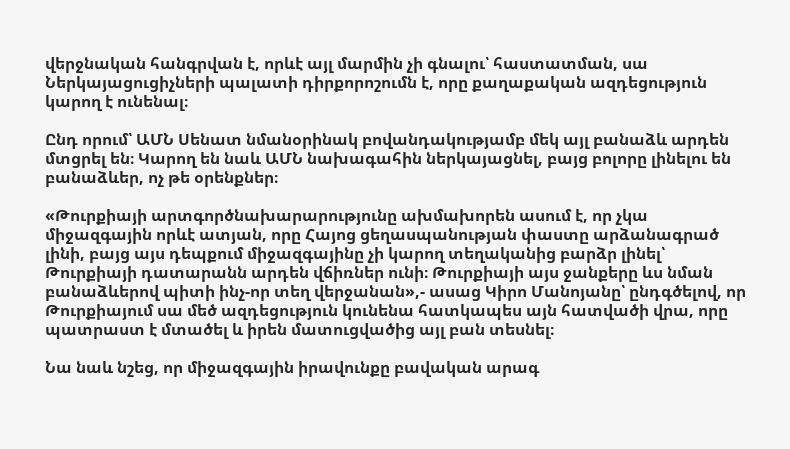վերջնական հանգրվան է, որևէ այլ մարմին չի գնալու՝ հաստատման, սա Ներկայացուցիչների պալատի դիրքորոշումն է, որը քաղաքական ազդեցություն կարող է ունենալ։

Ընդ որում՝ ԱՄՆ Սենատ նմանօրինակ բովանդակությամբ մեկ այլ բանաձև արդեն մտցրել են։ Կարող են նաև ԱՄՆ նախագահին ներկայացնել, բայց բոլորը լինելու են բանաձևեր, ոչ թե օրենքներ։

«Թուրքիայի արտգործնախարարությունը ախմախորեն ասում է, որ չկա միջազգային որևէ ատյան, որը Հայոց ցեղասպանության փաստը արձանագրած լինի, բայց այս դեպքում միջազգայինը չի կարող տեղականից բարձր լինել՝ Թուրքիայի դատարանն արդեն վճիռներ ունի։ Թուրքիայի այս ջանքերը ևս նման բանաձևերով պիտի ինչ-որ տեղ վերջանան»,- ասաց Կիրո Մանոյանը՝ ընդգծելով, որ Թուրքիայում սա մեծ ազդեցություն կունենա հատկապես այն հատվածի վրա, որը պատրաստ է մտածել և իրեն մատուցվածից այլ բան տեսնել։

Նա նաև նշեց, որ միջազգային իրավունքը բավական արագ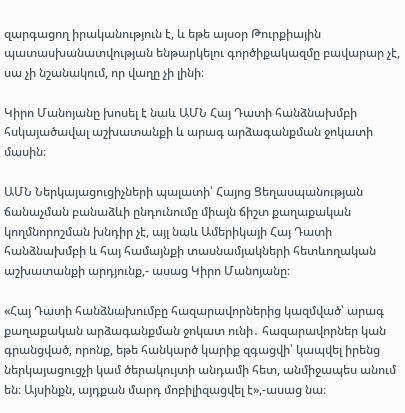զարգացող իրականություն է, և եթե այսօր Թուրքիային պատասխանատվության ենթարկելու գործիքակազմը բավարար չէ, սա չի նշանակում, որ վաղը չի լինի։

Կիրո Մանոյանը խոսել է նաև ԱՄՆ Հայ Դատի հանձնախմբի հսկայածավալ աշխատանքի և արագ արձագանքման ջոկատի մասին։

ԱՄՆ Ներկայացուցիչների պալատի՝ Հայոց Ցեղասպանության ճանաչման բանաձևի ընդունումը միայն ճիշտ քաղաքական կողմնորոշման խնդիր չէ, այլ նաև Ամերիկայի Հայ Դատի հանձնախմբի և հայ համայնքի տասնամյակների հետևողական աշխատանքի արդյունք,- ասաց Կիրո Մանոյանը։

«Հայ Դատի հանձնախումբը հազարավորներից կազմված՝ արագ քաղաքական արձագանքման ջոկատ ունի․ հազարավորներ կան գրանցված, որոնք, եթե հանկարծ կարիք զգացվի՝ կապվել իրենց ներկայացուցչի կամ ծերակույտի անդամի հետ, անմիջապես անում են։ Այսինքն, այդքան մարդ մոբիլիզացվել է»,-ասաց նա։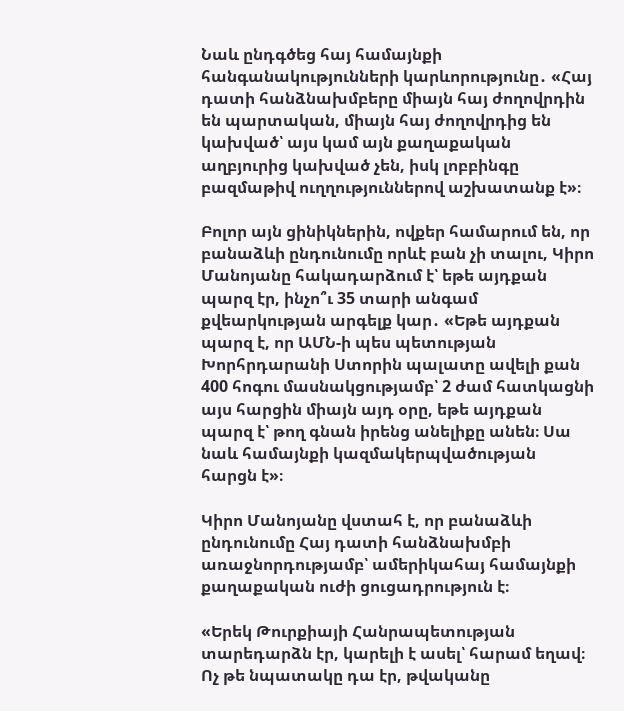Նաև ընդգծեց հայ համայնքի հանգանակությունների կարևորությունը․ «Հայ դատի հանձնախմբերը միայն հայ ժողովրդին են պարտական, միայն հայ ժողովրդից են կախված՝ այս կամ այն քաղաքական աղբյուրից կախված չեն, իսկ լոբբինգը բազմաթիվ ուղղություններով աշխատանք է»։

Բոլոր այն ցինիկներին, ովքեր համարում են, որ բանաձևի ընդունումը որևէ բան չի տալու, Կիրո Մանոյանը հակադարձում է՝ եթե այդքան պարզ էր, ինչո՞ւ 35 տարի անգամ քվեարկության արգելք կար․ «Եթե այդքան պարզ է, որ ԱՄՆ-ի պես պետության Խորհրդարանի Ստորին պալատը ավելի քան 400 հոգու մասնակցությամբ՝ 2 ժամ հատկացնի այս հարցին միայն այդ օրը, եթե այդքան պարզ է՝ թող գնան իրենց անելիքը անեն։ Սա նաև համայնքի կազմակերպվածության հարցն է»։

Կիրո Մանոյանը վստահ է, որ բանաձևի ընդունումը Հայ դատի հանձնախմբի առաջնորդությամբ՝ ամերիկահայ համայնքի քաղաքական ուժի ցուցադրություն է։

«Երեկ Թուրքիայի Հանրապետության տարեդարձն էր, կարելի է ասել՝ հարամ եղավ։ Ոչ թե նպատակը դա էր, թվականը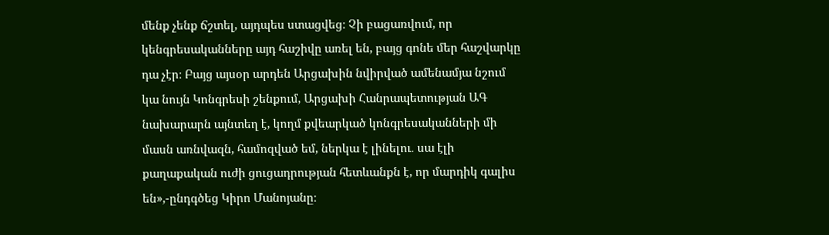մենք չենք ճշտել, այդպես ստացվեց։ Չի բացառվում, որ կենգրեսականները այդ հաշիվը առել են, բայց գոնե մեր հաշվարկը դա չէր։ Բայց այսօր արդեն Արցախին նվիրված ամենամյա նշում կա նույն Կոնգրեսի շենքում, Արցախի Հանրապետության ԱԳ նախարարն այնտեղ է, կողմ քվեարկած կոնգրեսականների մի մասն առնվազն, համոզված եմ, ներկա է լինելու․ սա էլի քաղաքական ուժի ցուցադրության հետևանքն է, որ մարդիկ գալիս են»,-ընդգծեց Կիրո Մանոյանը։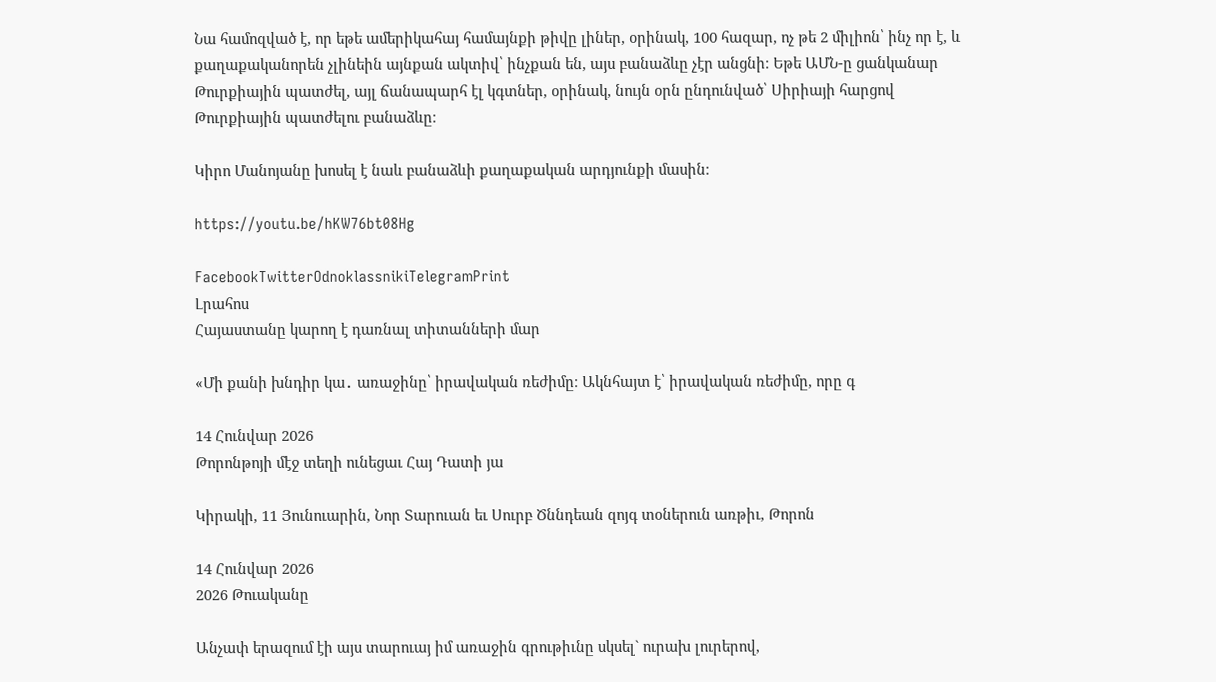Նա համոզված է, որ եթե ամերիկահայ համայնքի թիվը լիներ, օրինակ, 100 հազար, ոչ թե 2 միլիոն՝ ինչ որ է, և քաղաքականորեն չլինեին այնքան ակտիվ՝ ինչքան են, այս բանաձևը չէր անցնի։ Եթե ԱՄՆ-ը ցանկանար Թուրքիային պատժել, այլ ճանապարհ էլ կգտներ, օրինակ, նույն օրն ընդունված՝ Սիրիայի հարցով Թուրքիային պատժելու բանաձևը։

Կիրո Մանոյանը խոսել է նաև բանաձևի քաղաքական արդյունքի մասին։

https://youtu.be/hKW76bt08Hg

FacebookTwitterOdnoklassnikiTelegramPrint
Լրահոս
Հայաստանը կարող է դառնալ տիտանների մար

«Մի քանի խնդիր կա․ առաջինը՝ իրավական ռեժիմը։ Ակնհայտ է՝ իրավական ռեժիմը, որը գ

14 Հունվար 2026
Թորոնթոյի մէջ տեղի ունեցաւ Հայ Դատի յա

Կիրակի, 11 Յունուարին, Նոր Տարուան եւ Սուրբ Ծննդեան զոյգ տօներուն առթիւ, Թորոն

14 Հունվար 2026
2026 Թուականը

Անչափ երազում էի այս տարուայ իմ առաջին գրութիւնը սկսել` ուրախ լուրերով,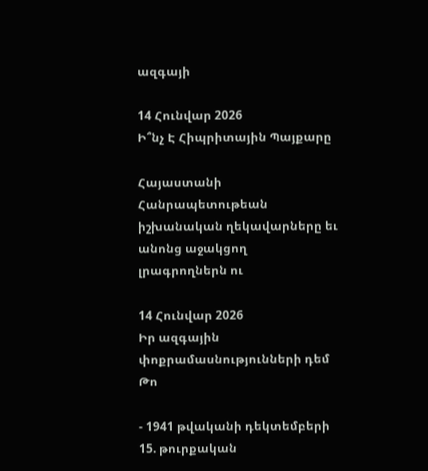ազգայի

14 Հունվար 2026
Ի՞նչ Է Հիպրիտային Պայքարը

Հայաստանի Հանրապետութեան իշխանական ղեկավարները եւ անոնց աջակցող լրագրողներն ու

14 Հունվար 2026
Իր ազգային փոքրամասնությունների դեմ Թո

- 1941 թվականի դեկտեմբերի 15. թուրքական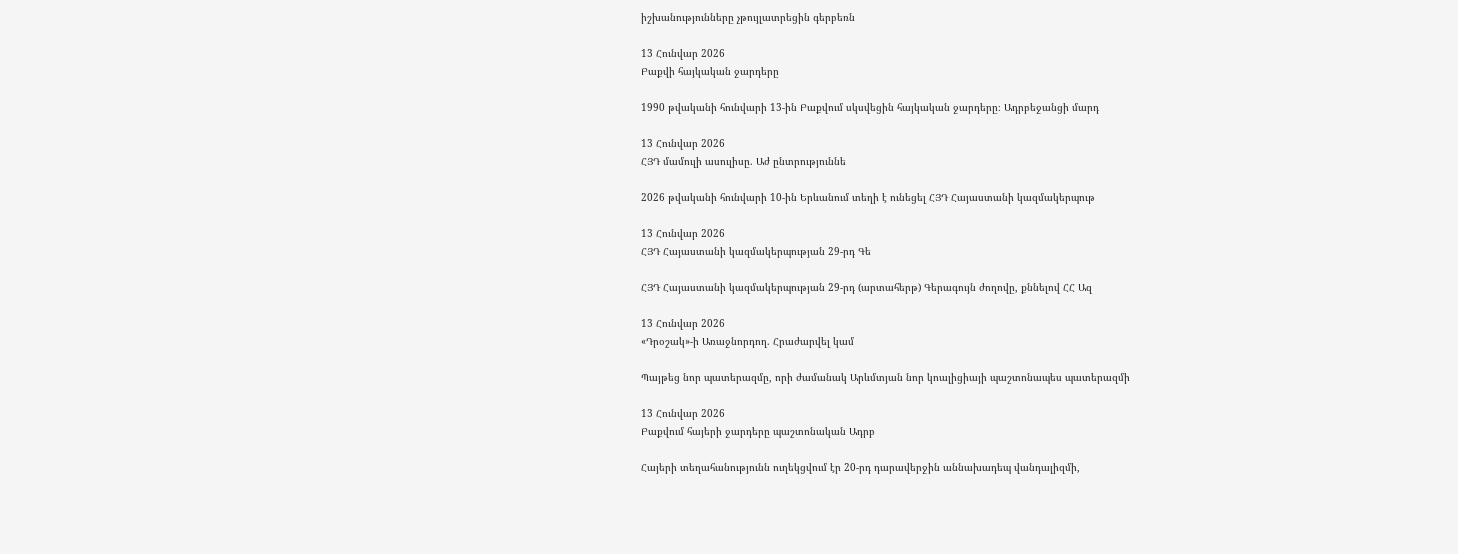իշխանությունները չթույլատրեցին գերբեռն

13 Հունվար 2026
Բաքվի հայկական ջարդերը

1990 թվականի հունվարի 13-ին Բաքվում սկսվեցին հայկական ջարդերը։ Ադրբեջանցի մարդ

13 Հունվար 2026
ՀՅԴ մամուլի ասուլիսը. Աժ ընտրություննե

2026 թվականի հունվարի 10-ին Երևանում տեղի է ունեցել ՀՅԴ Հայաստանի կազմակերպութ

13 Հունվար 2026
ՀՅԴ Հայաստանի կազմակերպության 29-րդ Գե

ՀՅԴ Հայաստանի կազմակերպության 29-րդ (արտահերթ) Գերագույն ժողովը, քննելով ՀՀ Ազ

13 Հունվար 2026
«Դրօշակ»-ի Առաջնորդող. Հրաժարվել կամ

Պայթեց նոր պատերազմը, որի ժամանակ Արևմտյան նոր կոալիցիայի պաշտոնապես պատերազմի

13 Հունվար 2026
Բաքվում հայերի ջարդերը պաշտոնական Ադրբ

Հայերի տեղահանությունն ուղեկցվում էր 20-րդ դարավերջին աննախադեպ վանդալիզմի,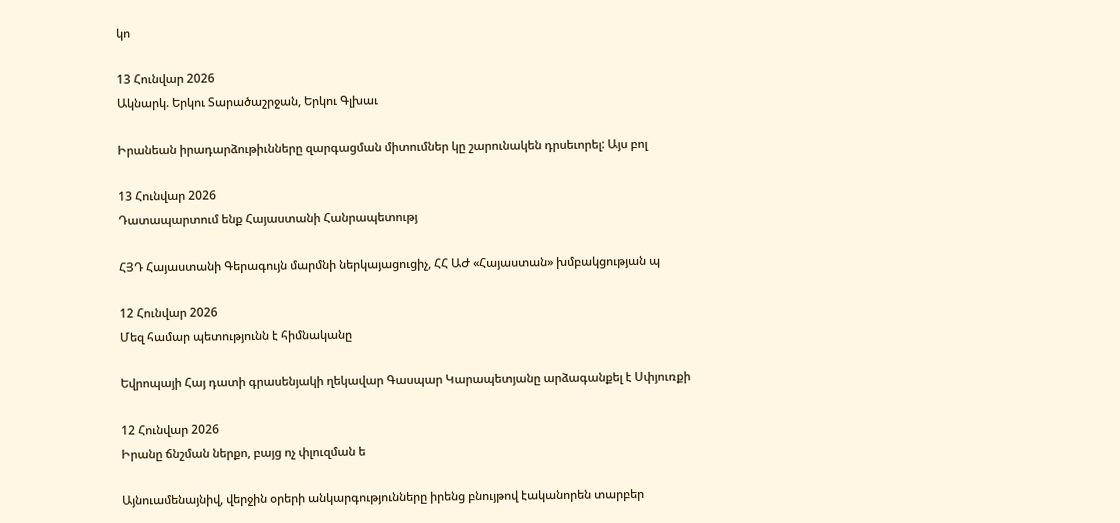կո

13 Հունվար 2026
Ակնարկ. Երկու Տարածաշրջան, Երկու Գլխաւ

Իրանեան իրադարձութիւնները զարգացման միտումներ կը շարունակեն դրսեւորել: Այս բոլ

13 Հունվար 2026
Դատապարտում ենք Հայաստանի Հանրապետությ

ՀՅԴ Հայաստանի Գերագույն մարմնի ներկայացուցիչ, ՀՀ ԱԺ «Հայաստան» խմբակցության պ

12 Հունվար 2026
Մեզ համար պետությունն է հիմնականը

Եվրոպայի Հայ դատի գրասենյակի ղեկավար Գասպար Կարապետյանը արձագանքել է Սփյուռքի

12 Հունվար 2026
Իրանը ճնշման ներքո, բայց ոչ փլուզման ե

Այնուամենայնիվ, վերջին օրերի անկարգությունները իրենց բնույթով էականորեն տարբեր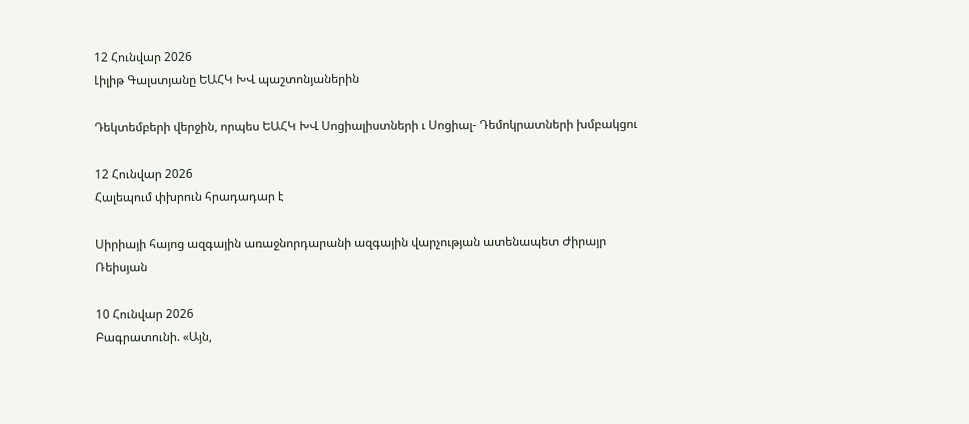12 Հունվար 2026
Լիլիթ Գալստյանը ԵԱՀԿ ԽՎ պաշտոնյաներին

Դեկտեմբերի վերջին, որպես ԵԱՀԿ ԽՎ Սոցիալիստների ւ Սոցիալ- Դեմոկրատների խմբակցու

12 Հունվար 2026
Հալեպում փխրուն հրադադար է

Սիրիայի հայոց ազգային առաջնորդարանի ազգային վարչության ատենապետ Ժիրայր Ռեիսյան

10 Հունվար 2026
Բագրատունի. «Այն,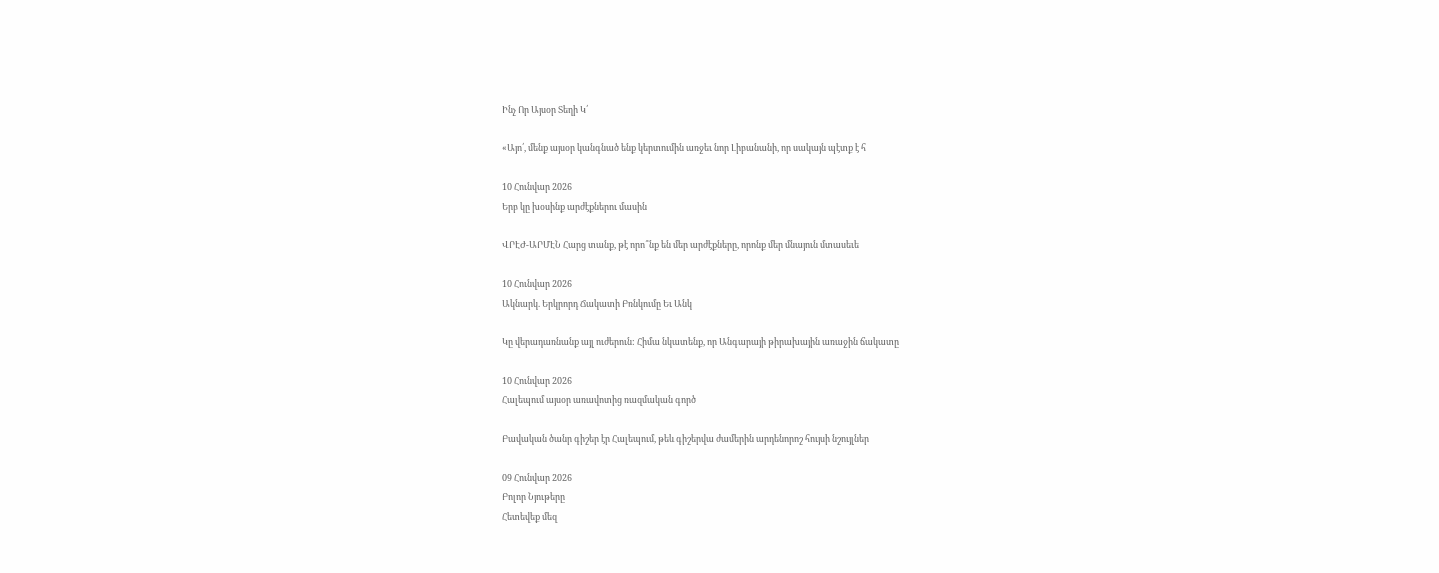Ինչ Որ Այսօր Տեղի Կ՛

«Այո՛, մենք այսօր կանգնած ենք կերտումին առջեւ նոր Լիբանանի, որ սակայն պէտք է հ

10 Հունվար 2026
Երբ կը խօսինք արժէքներու մասին

ՎՐԷԺ-ԱՐՄԷՆ Հարց տանք, թէ որո՞նք են մեր արժէքները, որոնք մեր մնայուն մտասեւե

10 Հունվար 2026
Ակնարկ. Երկրորդ Ճակատի Բռնկումը Եւ Անկ

Կը վերադառնանք այլ ուժերուն: Հիմա նկատենք, որ Անգարայի թիրախային առաջին ճակատը

10 Հունվար 2026
Հալեպում այսօր առավոտից ռազմական գործ

Բավական ծանր գիշեր էր Հալեպում, թեև գիշերվա ժամերին արդենորոշ հույսի նշույլներ

09 Հունվար 2026
Բոլոր Նյութերը
Հետեվեք մեզ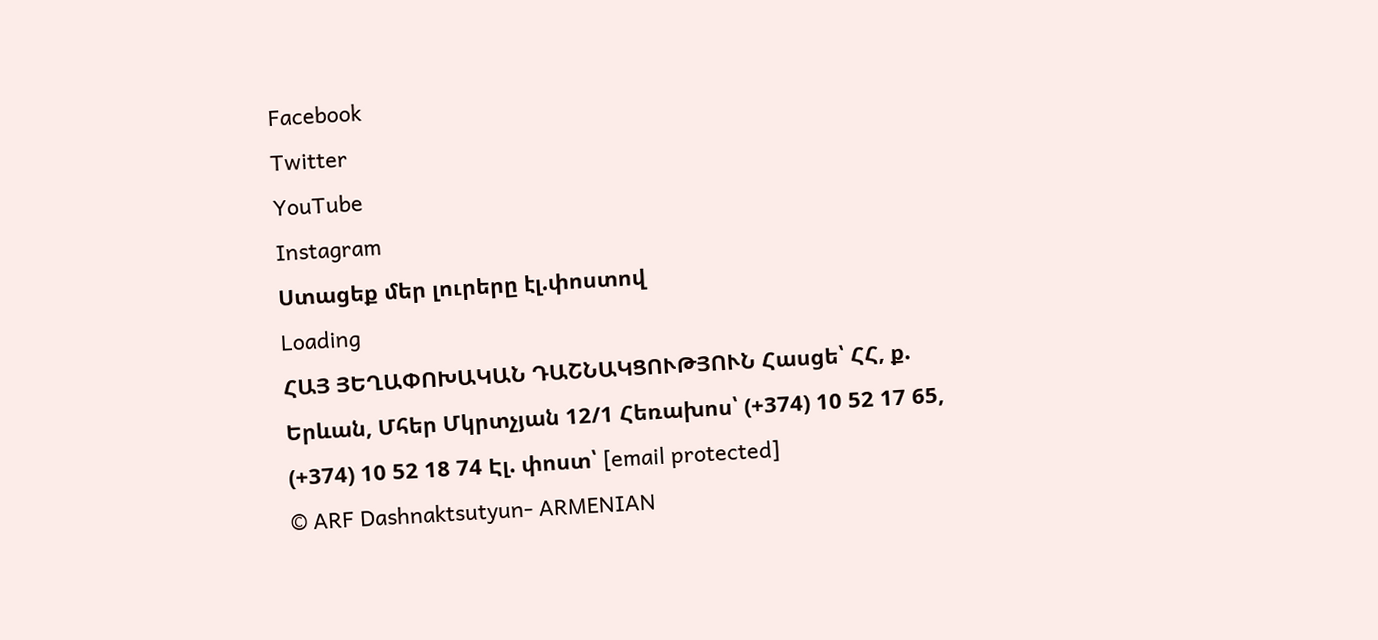Facebook
Twitter
YouTube
Instagram
Ստացեք մեր լուրերը էլ.փոստով
Loading
ՀԱՅ ՅԵՂԱՓՈԽԱԿԱՆ ԴԱՇՆԱԿՑՈՒԹՅՈՒՆ Հասցե՝ ՀՀ, ք. Երևան, Մհեր Մկրտչյան 12/1 Հեռախոս՝ (+374) 10 52 17 65, (+374) 10 52 18 74 Էլ. փոստ՝ [email protected]
© ARF Dashnaktsutyun- ARMENIAN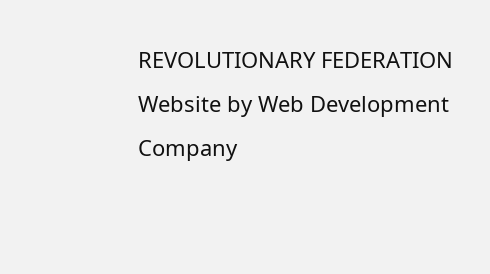REVOLUTIONARY FEDERATION Website by Web Development Company